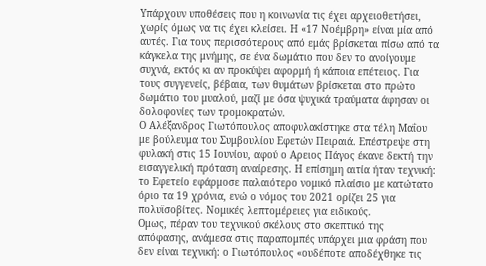Υπάρχουν υποθέσεις που η κοινωνία τις έχει αρχειοθετήσει, χωρίς όμως να τις έχει κλείσει. Η «17 Νοέμβρη» είναι μία από αυτές. Για τους περισσότερους από εμάς βρίσκεται πίσω από τα κάγκελα της μνήμης, σε ένα δωμάτιο που δεν το ανοίγουμε συχνά, εκτός κι αν προκύψει αφορμή ή κάποια επέτειος. Για τους συγγενείς, βέβαια, των θυμάτων βρίσκεται στο πρώτο δωμάτιο του μυαλού, μαζί με όσα ψυχικά τραύματα άφησαν οι δολοφονίες των τρομοκρατών.
Ο Αλέξανδρος Γιωτόπουλος αποφυλακίστηκε στα τέλη Μαΐου με βούλευμα του Συμβουλίου Εφετών Πειραιά. Επέστρεψε στη φυλακή στις 15 Ιουνίου, αφού ο Αρειος Πάγος έκανε δεκτή την εισαγγελική πρόταση αναίρεσης. Η επίσημη αιτία ήταν τεχνική: το Εφετείο εφάρμοσε παλαιότερο νομικό πλαίσιο με κατώτατο όριο τα 19 χρόνια, ενώ ο νόμος του 2021 ορίζει 25 για πολυϊσοβίτες. Νομικές λεπτομέρειες για ειδικούς.
Ομως, πέραν του τεχνικού σκέλους στο σκεπτικό της απόφασης, ανάμεσα στις παραπομπές υπάρχει μια φράση που δεν είναι τεχνική: ο Γιωτόπουλος «ουδέποτε αποδέχθηκε τις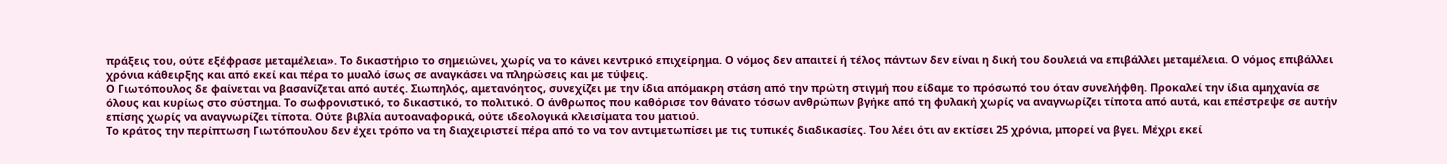πράξεις του, ούτε εξέφρασε μεταμέλεια». Το δικαστήριο το σημειώνει, χωρίς να το κάνει κεντρικό επιχείρημα. Ο νόμος δεν απαιτεί ή τέλος πάντων δεν είναι η δική του δουλειά να επιβάλλει μεταμέλεια. Ο νόμος επιβάλλει χρόνια κάθειρξης και από εκεί και πέρα το μυαλό ίσως σε αναγκάσει να πληρώσεις και με τύψεις.
Ο Γιωτόπουλος δε φαίνεται να βασανίζεται από αυτές. Σιωπηλός, αμετανόητος, συνεχίζει με την ίδια απόμακρη στάση από την πρώτη στιγμή που είδαμε το πρόσωπό του όταν συνελήφθη. Προκαλεί την ίδια αμηχανία σε όλους και κυρίως στο σύστημα. Το σωφρονιστικό, το δικαστικό, το πολιτικό. Ο άνθρωπος που καθόρισε τον θάνατο τόσων ανθρώπων βγήκε από τη φυλακή χωρίς να αναγνωρίζει τίποτα από αυτά, και επέστρεψε σε αυτήν επίσης χωρίς να αναγνωρίζει τίποτα. Ούτε βιβλία αυτοαναφορικά, ούτε ιδεολογικά κλεισίματα του ματιού.
Το κράτος την περίπτωση Γιωτόπουλου δεν έχει τρόπο να τη διαχειριστεί πέρα από το να τον αντιμετωπίσει με τις τυπικές διαδικασίες. Του λέει ότι αν εκτίσει 25 χρόνια, μπορεί να βγει. Μέχρι εκεί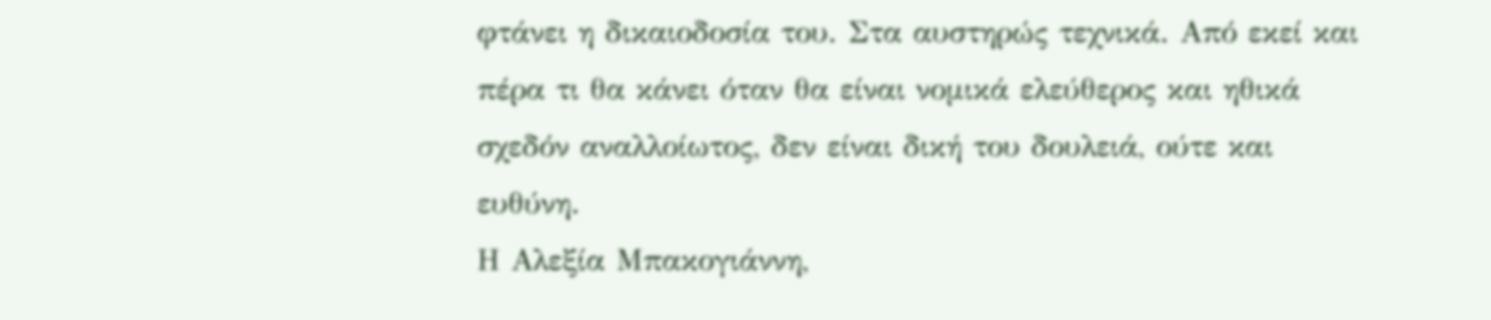φτάνει η δικαιοδοσία του. Στα αυστηρώς τεχνικά. Από εκεί και πέρα τι θα κάνει όταν θα είναι νομικά ελεύθερος και ηθικά σχεδόν αναλλοίωτος, δεν είναι δική του δουλειά, ούτε και ευθύνη.
Η Αλεξία Μπακογιάννη,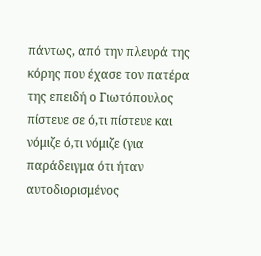πάντως, από την πλευρά της κόρης που έχασε τον πατέρα της επειδή ο Γιωτόπουλος πίστευε σε ό,τι πίστευε και νόμιζε ό,τι νόμιζε (για παράδειγμα ότι ήταν αυτοδιορισμένος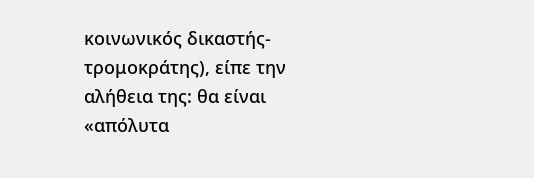κοινωνικός δικαστής-τρομοκράτης), είπε την αλήθεια της: θα είναι «απόλυτα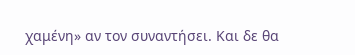χαμένη» αν τον συναντήσει. Και δε θα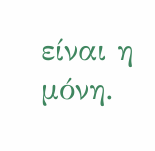είναι η μόνη.